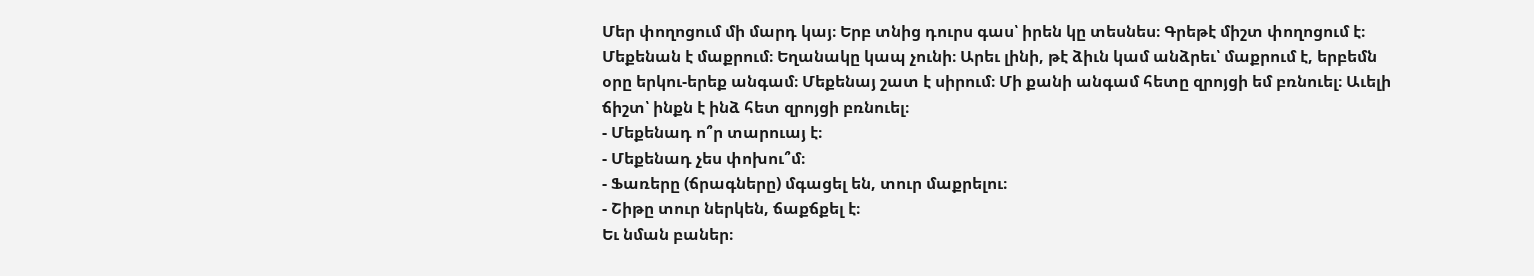Մեր փողոցում մի մարդ կայ։ Երբ տնից դուրս գաս՝ իրեն կը տեսնես։ Գրեթէ միշտ փողոցում է։ Մեքենան է մաքրում։ Եղանակը կապ չունի։ Արեւ լինի, թէ ձիւն կամ անձրեւ՝ մաքրում է, երբեմն օրը երկու-երեք անգամ։ Մեքենայ շատ է սիրում։ Մի քանի անգամ հետը զրոյցի եմ բռնուել։ Աւելի ճիշտ՝ ինքն է ինձ հետ զրոյցի բռնուել։
- Մեքենադ ո՞ր տարուայ է։
- Մեքենադ չես փոխու՞մ։
- Ֆառերը (ճրագները) մգացել են, տուր մաքրելու։
- Շիթը տուր ներկեն, ճաքճքել է։
Եւ նման բաներ։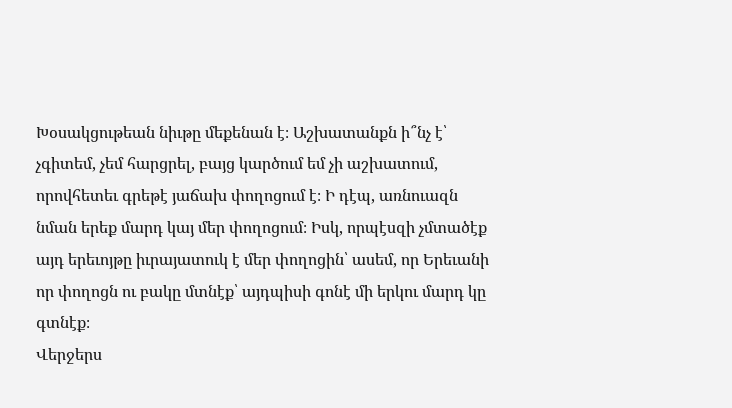Խօսակցութեան նիւթը մեքենան է։ Աշխատանքն ի՞նչ է՝ չգիտեմ, չեմ հարցրել, բայց կարծում եմ չի աշխատում, որովհետեւ գրեթէ յաճախ փողոցում է։ Ի դէպ, առնուազն նման երեք մարդ կայ մեր փողոցում։ Իսկ, որպէսզի չմտածէք այդ երեւոյթը իւրայատուկ է մեր փողոցին՝ ասեմ, որ Երեւանի որ փողոցն ու բակը մտնէք՝ այդպիսի գոնէ մի երկու մարդ կը գտնէք։
Վերջերս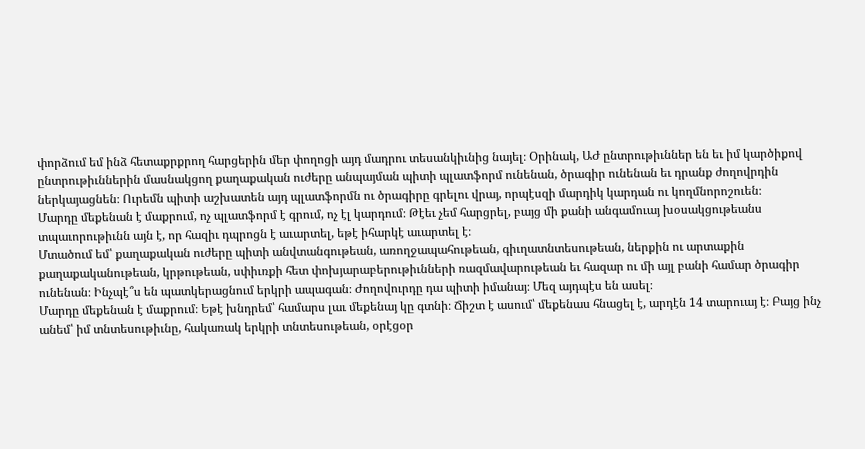փորձում եմ ինձ հետաքրքրող հարցերին մեր փողոցի այդ մադրու տեսանկիւնից նայել։ Օրինակ, ԱԺ ընտրութիւններ են եւ իմ կարծիքով ընտրութիւններին մասնակցող քաղաքական ուժերը անպայման պիտի պլատֆորմ ունենան, ծրագիր ունենան եւ դրանք ժողովրդին ներկայացնեն։ Ուրեմն պիտի աշխատեն այդ պլատֆորմն ու ծրագիրը գրելու վրայ, որպէսզի մարդիկ կարդան ու կողմնորոշուեն։
Մարդը մեքենան է մաքրում, ոչ պլատֆորմ է գրում, ոչ էլ կարդում։ Թէեւ չեմ հարցրել, բայց մի քանի անգամուայ խօսակցութեանս տպաւորութիւնն այն է, որ հազիւ դպրոցն է աւարտել, եթէ իհարկէ աւարտել է։
Մտածում եմ՝ քաղաքական ուժերը պիտի անվտանգութեան, առողջապահութեան, գիւղատնտեսութեան, ներքին ու արտաքին քաղաքականութեան, կրթութեան, սփիւռքի հետ փոխյարաբերութիւնների ռազմավարութեան եւ հազար ու մի այլ բանի համար ծրագիր ունենան։ Ինչպէ՞ս են պատկերացնում երկրի ապագան։ Ժողովուրդը դա պիտի իմանայ։ Մեզ այդպէս են ասել։
Մարդը մեքենան է մաքրում։ Եթէ խնդրեմ՝ համարս լաւ մեքենայ կը գտնի։ Ճիշտ է ասում՝ մեքենաս հնացել է, արդէն 14 տարուայ է։ Բայց ինչ անեմ՝ իմ տնտեսութիւնը, հակառակ երկրի տնտեսութեան, օրէցօր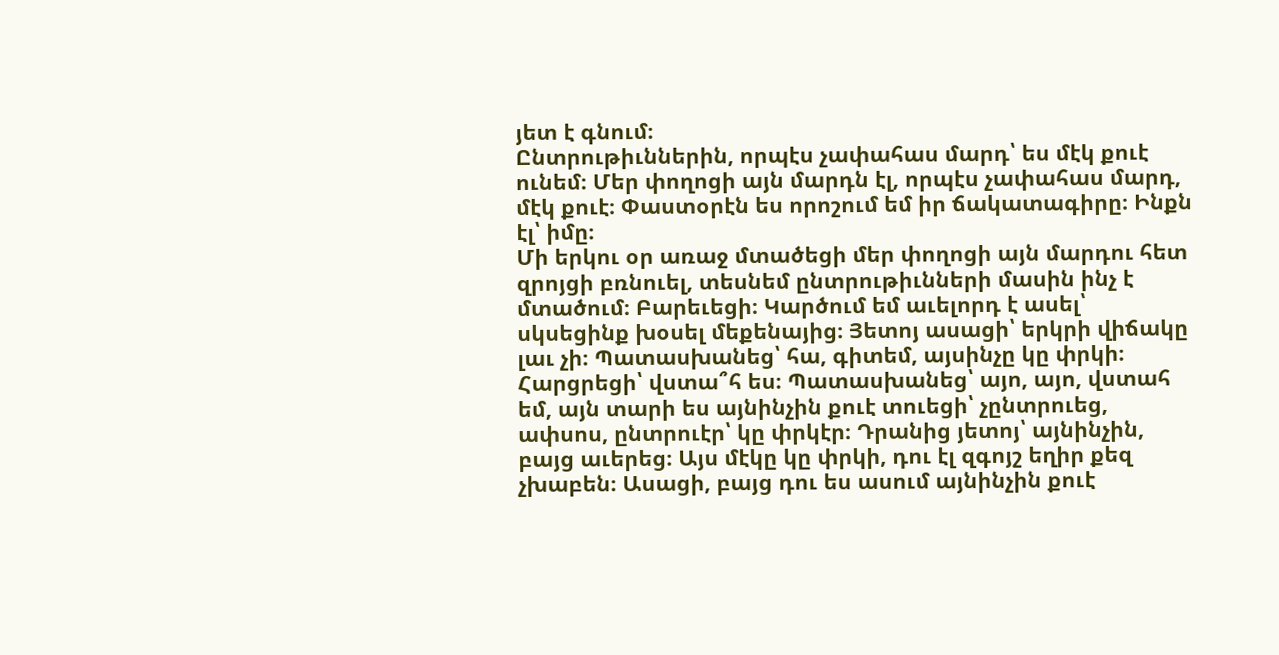յետ է գնում։
Ընտրութիւններին, որպէս չափահաս մարդ՝ ես մէկ քուէ ունեմ։ Մեր փողոցի այն մարդն էլ, որպէս չափահաս մարդ, մէկ քուէ։ Փաստօրէն ես որոշում եմ իր ճակատագիրը։ Ինքն էլ՝ իմը։
Մի երկու օր առաջ մտածեցի մեր փողոցի այն մարդու հետ զրոյցի բռնուել, տեսնեմ ընտրութիւնների մասին ինչ է մտածում։ Բարեւեցի։ Կարծում եմ աւելորդ է ասել՝ սկսեցինք խօսել մեքենայից։ Յետոյ ասացի՝ երկրի վիճակը լաւ չի։ Պատասխանեց՝ հա, գիտեմ, այսինչը կը փրկի։ Հարցրեցի՝ վստա՞հ ես։ Պատասխանեց՝ այո, այո, վստահ եմ, այն տարի ես այնինչին քուէ տուեցի՝ չընտրուեց, ափսոս, ընտրուէր՝ կը փրկէր։ Դրանից յետոյ՝ այնինչին, բայց աւերեց։ Այս մէկը կը փրկի, դու էլ զգոյշ եղիր քեզ չխաբեն։ Ասացի, բայց դու ես ասում այնինչին քուէ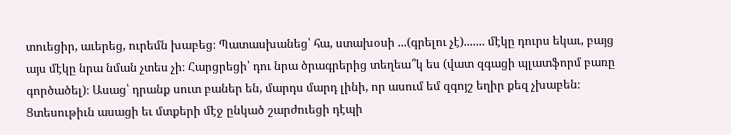տուեցիր, աւերեց, ուրեմն խաբեց։ Պատասխանեց՝ հա, ստախօսի ...(գրելու չէ)....... մէկը դուրս եկաւ, բայց այս մէկը նրա նման չտես չի։ Հարցրեցի՝ դու նրա ծրագրերից տեղեա՞կ ես (վատ զգացի պլատֆորմ բառը գործածել)։ Ասաց՝ դրանք սուտ բաներ են, մարդս մարդ լինի, որ ասում եմ զգոյշ եղիր քեզ չխաբեն։
Ցտեսութիւն ասացի եւ մտքերի մէջ ընկած շարժուեցի դէպի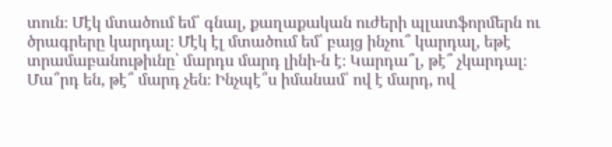տուն։ Մէկ մտածում եմ՝ գնալ, քաղաքական ուժերի պլատֆորմերն ու ծրագրերը կարդալ։ Մէկ էլ մտածում եմ՝ բայց ինչու՞ կարդալ, եթէ տրամաբանութիւնը՝ մարդս մարդ լինի-ն է։ Կարդա՞լ, թէ՞ չկարդալ։ Մա՞րդ են, թէ՞ մարդ չեն։ Ինչպէ՞ս իմանամ՝ ով է մարդ, ով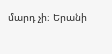մարդ չի։ Երանի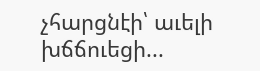չհարցնէի՝ աւելի խճճուեցի...